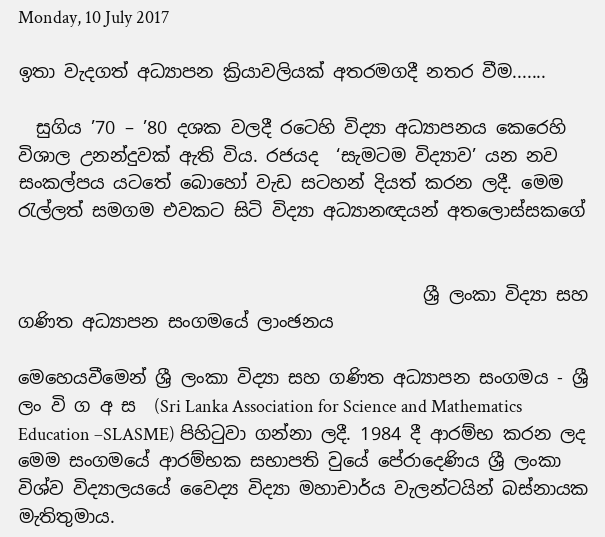Monday, 10 July 2017

ඉතා වැදගත් අධ්‍යාපන ක්‍රියාවලියක් අතරමගදී නතර වීම.......

  සුගිය ’70 – ’80 දශක වලදී රටෙහි විද්‍යා අධ්‍යාපනය කෙරෙහි විශාල උනන්දුවක් ඇති විය. රජයද  ‘සැමටම විද්‍යාව’ යන නව සංකල්පය යටතේ බොහෝ වැඩ සටහන් දියත් කරන ලදී. මෙම රැල්ලත් සමගම එවකට සිටි විද්‍යා අධ්‍යානඥයන් අතලොස්සකගේ


                                             ශ්‍රී ලංකා විද්‍යා සහ ගණිත අධ්‍යාපන සංගමයේ ලාංඡනය

මෙහෙයවීමෙන් ශ්‍රී ලංකා විද්‍යා සහ ගණිත අධ්‍යාපන සංගමය - ශ්‍රී ලං වි ග අ ස  (Sri Lanka Association for Science and Mathematics Education –SLASME) පිහිටුවා ගන්නා ලදී. 1984 දී ආරම්භ කරන ලද මෙම සංගමයේ ආරම්භක සභාපති වුයේ පේරාදෙණිය ශ්‍රී ලංකා විශ්ව විද්‍යාලයයේ වෛද්‍ය විද්‍යා මහාචාර්ය වැලන්ටයින් බස්නායක මැතිතුමාය.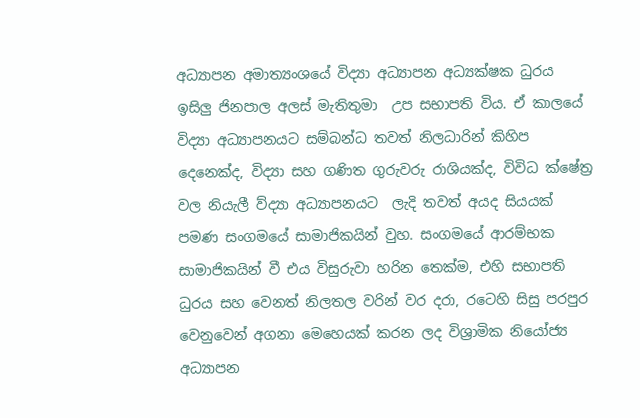අධ්‍යාපන අමාත්‍යංශයේ විද්‍යා අධ්‍යාපන අධ්‍යක්ෂක ධුරය ඉසිලු ජිනපාල අලස් මැතිතුමා  උප සභාපති විය. ඒ කාලයේ විද්‍යා අධ්‍යාපනයට සම්බන්ධ තවත් නිලධාරින් කිහිප දෙනෙක්ද, විද්‍යා සහ ගණිත ගුරුවරු රාශියක්ද, විවිධ ක්ෂේත්‍ර වල නියැලී ව්ද්‍යා අධ්‍යාපනයට  ලැදි තවත් අයද සියයක් පමණ සංගමයේ සාමාජිකයින් වුහ. සංගමයේ ආරම්භක සාමාජිකයින් වී එය විසුරුවා හරින තෙක්ම, එහි සභාපති ධුරය සහ වෙනත් නිලතල වරින් වර දරා, රටෙහි සිසු පරපුර වෙනුවෙන් අගනා මෙහෙයක්‌ කරන ලද විශ්‍රාමික නියෝජ්‍ය අධ්‍යාපන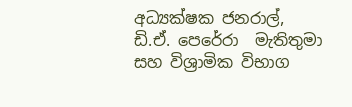අධ්‍යක්ෂක ජනරාල්, ඩි.ඒ. පෙරේරා  මැතිතුමා සහ විශ්‍රාමික විභාග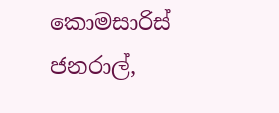කොමසාරිස් ජනරාල්,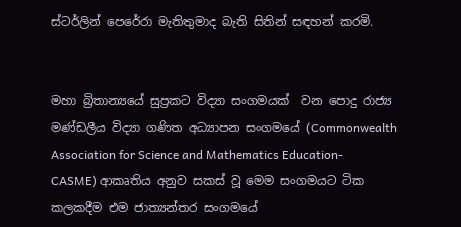ස්ටර්ලින් පෙරේරා මැතිතුමාද බැති සිතින් සඳහන් කරමි.


මහා බ්‍රිතාන්‍යයේ සුප්‍රකට විද්‍යා සංගමයක්  වන පොදු රාජ්‍ය මණ්ඩලීය විද්‍යා ගණිත අධ්‍යාපන සංගමයේ (Commonwealth Association for Science and Mathematics Education- CASME) ආකෘතිය අනුව සකස් වූ මෙම සංගමයට ටික කලකදීම එම ජාත්‍යන්තර සංගමයේ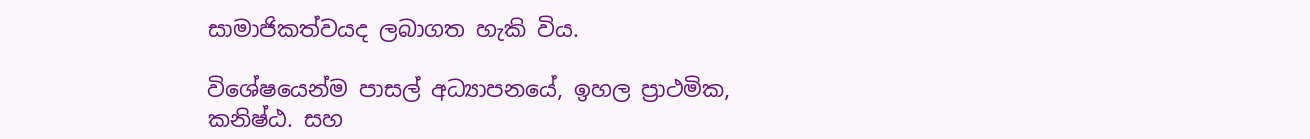සාමාජිකත්වයද ලබාගත හැකි විය.

විශේෂයෙන්ම පාසල් අධ්‍යාපනයේ, ඉහල ප්‍රාථමික, කනිෂ්ඨ. සහ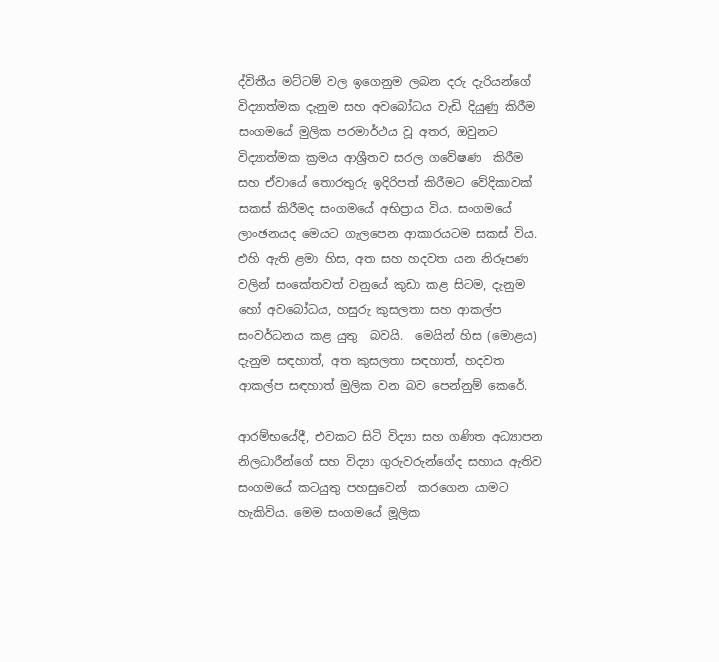ද්විතීය මට්ටම් වල ඉගෙනුම ලබන දරු දැරියන්ගේ විද්‍යාත්මක දැනුම සහ අවබෝධය වැඩි දියුණු කිරීම   සංගමයේ මුලික පරමාර්ථය වූ අතර, ඔවුනට විද්‍යාත්මක ක්‍රමය ආශ්‍රීතව සරල ගවේෂණ  කිරීම සහ ඒවායේ තොරතුරු ඉදිරිපත් කිරීමට වේදිකාවක්  සකස් කිරීමද සංගමයේ අභිප්‍රාය විය. සංගමයේ ලාංඡනයද මෙයට ගැලපෙන ආකාරයටම සකස් විය. එහි ඇති ළමා හිස, අත සහ හදවත යන නිරූපණ වලින් සංකේතවත් වනුයේ කුඩා කළ සිටම, දැනුම හෝ අවබෝධය, හසුරු කුසලතා සහ ආකල්ප සංවර්ධනය කළ යුතු  බවයි.  මෙයින් හිස (මොළය) දැනුම සඳහාත්, අත කුසලතා සඳහාත්, හදවත ආකල්ප සඳහාත් මුලික වන බව පෙන්නුම් කෙරේ.

ආරම්භයේදී, එවකට සිටි විද්‍යා සහ ගණිත අධ්‍යාපන නිලධාරීන්ගේ සහ විද්‍යා ගුරුවරුන්ගේද සහාය ඇතිව සංගමයේ කටයුතු පහසුවෙන්  කරගෙන යාමට හැකිවිය. මෙම සංගමයේ මූලික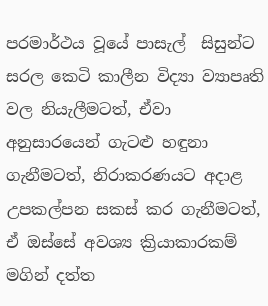පරමාර්ථය වූයේ පාසැල්  සිසුන්ට  සරල කෙටි කාලීන විද්‍යා ව්‍යාපෘති වල නියැලීමටත්, ඒවා අනුසාරයෙන් ගැටළු හඳුනා ගැනීමටත්, නිරාකරණයට අදාළ උපකල්පන සකස් කර ගැනීමටත්, ඒ ඔස්සේ අවශ්‍ය ක්‍රියාකාරකම් මගින් දත්ත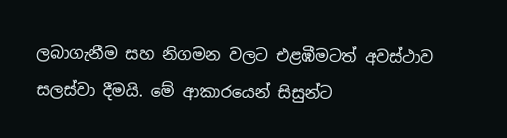ලබාගැනීම සහ නිගමන වලට එළඹීමටත් අවස්ථාව සලස්වා දීමයි. මේ ආකාරයෙන් සිසුන්ට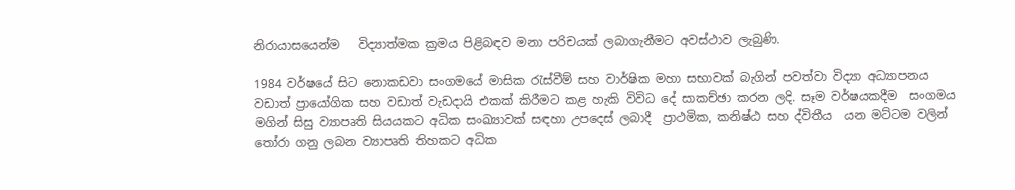නිරායාසයෙන්ම   විද්‍යාත්මක ක්‍රමය පිළිබඳව මනා පරිචයක් ලබාගැනීමට අවස්ථාව ලැබුණි.

1984 වර්ෂයේ සිට නොකඩවා සංගමයේ මාසික රැස්වීම් සහ වාර්ෂික මහා සභාවක් බැගින් පවත්වා විද්‍යා අධ්‍යාපනය වඩාත් ප්‍රායෝගික සහ වඩාත් වැඩදායි එකක් කිරීමට කළ හැකි විවිධ දේ සාකච්ඡා කරන ලදි. සෑම වර්ෂයකදීම  සංගමය මගින් සිසු ව්‍යාපෘති සියයකට අධික සංඛ්‍යාවක් සඳහා උපදෙස් ලබාදී  ප්‍රාථමික, කනිෂ්ඨ සහ ද්විතීය  යන මට්ටම වලින් තෝරා ගනු ලබන ව්‍යාපෘති තිහකට අධික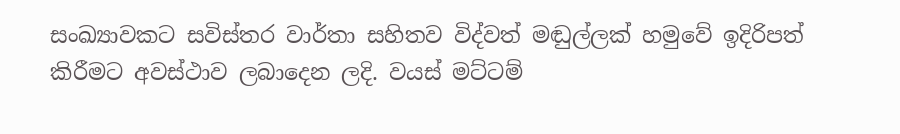සංඛ්‍යාවකට සවිස්තර වාර්තා සහිතව විද්වත් මඬුල්ලක් හමුවේ ඉදිරිපත් කිරීමට අවස්ථාව ලබාදෙන ලදි. වයස් මට්ටම්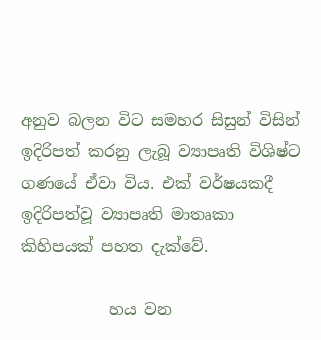අනුව බලන විට සමහර සිසුන් විසින් ඉදිරිපත් කරනු ලැබූ ව්‍යාපෘති විශිෂ්ට ගණයේ ඒවා විය. එක් වර්ෂයකදී ඉදිරිපත්වූ ව්‍යාපෘති මාතෘකා කිහිපයක් පහත දැක්වේ.

           හය වන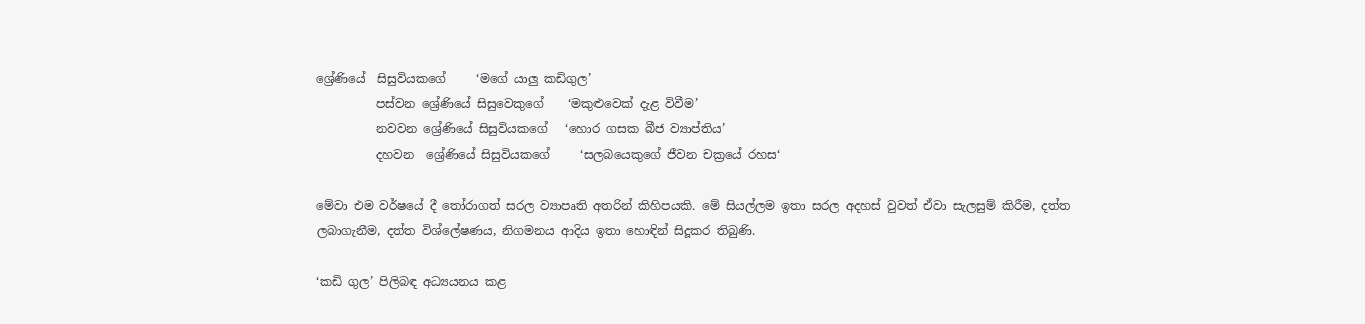ශ්‍රේණියේ  සිසුවියකගේ     ‘මගේ යාලු කඩිගුල’
          පස්වන ශ්‍රේණියේ සිසුවෙකුගේ    ‘මකුළුවෙක් දැළ විවීම’
          නවවන ශ්‍රේණියේ සිසුවියකගේ   ‘හොර ගසක බීජ ව්‍යාප්තිය’
          දහවන  ශ්‍රේණියේ සිසුවියකගේ     ‘සලබයෙකුගේ ජීවන චක්‍රයේ රහස‘

මේවා එම වර්ෂයේ දී තෝරාගත් සරල ව්‍යාපෘති අතරින් කිහිපයකි. මේ සියල්ලම ඉතා සරල අදහස් වුවත් ඒවා සැලසුම් කිරීම, දත්ත ලබාගැනීම, දත්ත විශ්ලේෂණය, නිගමනය ආදිය ඉතා හොඳින් සිදූකර තිබුණි.

‘කඩි ගුල’ පිලිබඳ අධ්‍යයනය කළ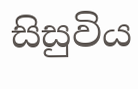සිසුවිය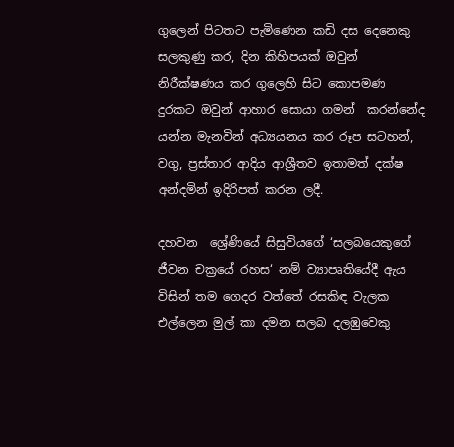ගුලෙන් පිටතට පැමිණෙන කඩි දස දෙනෙකු සලකුණු කර, දින කිහිපයක් ඔවුන් නිරීක්ෂණය කර ගුලෙහි සිට කොපමණ දුරකට ඔවුන් ආහාර සොයා ගමන්  කරන්නේද යන්න මැනවින් අධ්‍යයනය කර රූප සටහන්, වගු, ප්‍රස්තාර ආදිය ආශ්‍රීතව ඉතාමත් දක්ෂ අන්දමින් ඉදිරිපත් කරන ලදී.

දහවන  ශ්‍රේණියේ සිසුවියගේ ‘සලබයෙකුගේ ජීවන චක්‍රයේ රහස‘ නම් ව්‍යාපෘතියේදී ඇය විසින් තම ගෙදර වත්තේ රසකිඳ වැලක එල්ලෙන මුල් කා දමන සලබ දලඹුවෙකු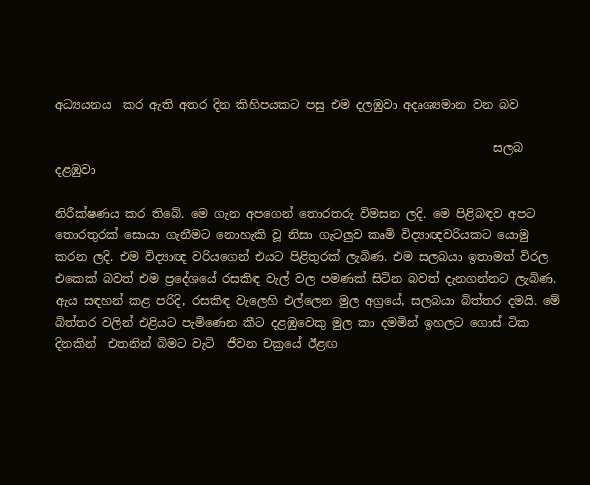අධ්‍යයනය  කර ඇති අතර දින කිහිපයකට පසු එම දලඹුවා අදෘශ්‍යමාන වන බව

                                                                         සලබ දළඹුවා

නිරීක්ෂණය කර තිබේ. මෙ ගැන අපගෙන් තොරතරු විමසන ලදි. මෙ පිළිබඳව අපට තොරතුරක් සොයා ගැනීමට නොහැකි වූ නිසා ගැටලුව කෘමි විද්‍යාඥවරියකට යොමු කරන ලදි. එම විද්‍යාඥ වරියගෙන් එයට පිළිතුරක්‌ ලැබිණ. එම සලබයා ඉතාමත් විරල එකෙක් බවත් එම ප්‍රදේශයේ රසකිඳ වැල් වල පමණක් සිටින බවත් දැනගන්නට ලැබිණ. ඇය සඳහන් කළ පරිදි, රසකිඳ වැලෙහි එල්ලෙන මුල අග්‍රයේ, සලබයා බිත්තර දමයි. මේ බිත්තර වලින් එළියට පැමිණෙන කීට දළඹුවෙකු මුල කා දමමින් ඉහලට ගොස් ටික දිනකින්  එතනින් බිමට වැටි  ජීවන චක්‍රයේ ඊළඟ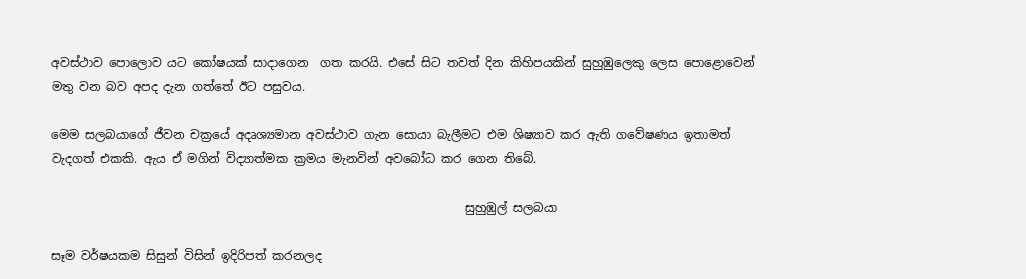අවස්ථාව පොලොව යට කෝෂයක් සාදාගෙන  ගත කරයි. එසේ සිට තවත් දින කිහිපයකින් සුහුඹුලෙකු ලෙස පොළොවෙන් මතු වන බව අපද දැන ගත්තේ ඊට පසුවය.

මෙම සලබයාගේ ජීවන චක්‍රයේ අදෘශ්‍යමාන අවස්ථාව ගැන සොයා බැලීමට එම ශිෂ්‍යාව කර ඇති ගවේෂණය ඉතාමත් වැදගත් එකකි. ඇය ඒ මගින් විද්‍යාත්මක ක්‍රමය මැනවින් අවබෝධ කර ගෙන තිබේ.

                                                                     සුහුඹුල් සලබයා

සෑම වර්ෂයකම සිසුන් විසින් ඉදිරිපත් කරනලද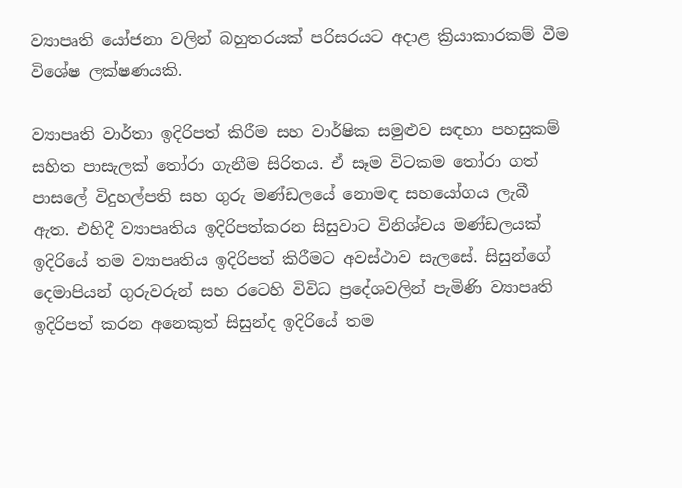ව්‍යාපෘති යෝජනා වලින් බහුතරයක් පරිසරයට අදාළ ක්‍රියාකාරකම් වීම විශේෂ ලක්ෂණයකි.

ව්‍යාපෘති වාර්තා ඉදිරිපත් කිරීම සහ වාර්ෂික සමුළුව සඳහා පහසුකම් සහිත පාසැලක් තෝරා ගැනීම සිරිතය. ඒ සෑම විටකම තෝරා ගත්  පාසලේ විදුහල්පති සහ ගුරු මණ්ඩලයේ නොමඳ සහයෝගය ලැබී ඇත. එහිදී ව්‍යාපෘතිය ඉදිරිපත්කරන සිසුවාට විනිශ්චය මණ්ඩලයක් ඉදිරියේ තම ව්‍යාපෘතිය ඉදිරිපත් කිරීමට අවස්ථාව සැලසේ. සිසුන්ගේ දෙමාපියන් ගුරුවරුන් සහ රටෙහි විවිධ ප්‍රදේශවලින් පැමිණි ව්‍යාපෘති ඉදිරිපත් කරන අනෙකුත් සිසුන්ද ඉදිරියේ තම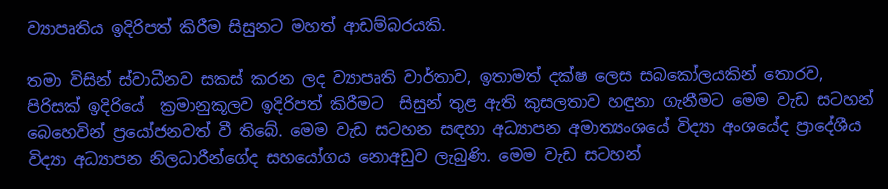ව්‍යාපෘතිය ඉදිරිපත් කිරීම සිසුනට මහත් ආඩම්බරයකි.

තමා විසින් ස්වාධීනව සකස් කරන ලද ව්‍යාපෘති වාර්තාව, ඉතාමත් දක්ෂ ලෙස සබකෝලයකින් තොරව, පිරිසක් ඉදිරියේ  ක්‍රමානුකූලව ඉදිරිපත් කිරීමට  සිසුන් තුළ ඇති කුසලතාව හඳුනා ගැනීමට මෙම වැඩ සටහන් බෙහෙවින් ප්‍රයෝජනවත් වී තිබේ. මෙම වැඩ සටහන සඳහා අධ්‍යාපන අමාත්‍යංශයේ විද්‍යා අංශයේද ප්‍රාදේශීය විද්‍යා අධ්‍යාපන නිලධාරීන්ගේද සහයෝගය නොඅඩුව ලැබුණි. මෙම වැඩ සටහන්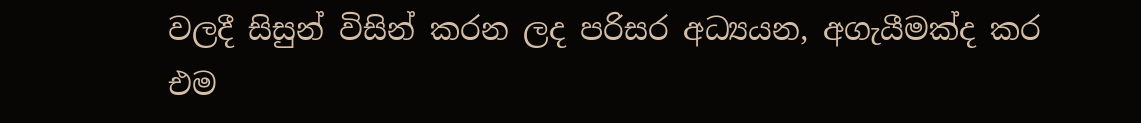වලදී සිසුන් විසින් කරන ලද පරිසර අධ්‍යයන, අගැයීමක්‌ද කර එම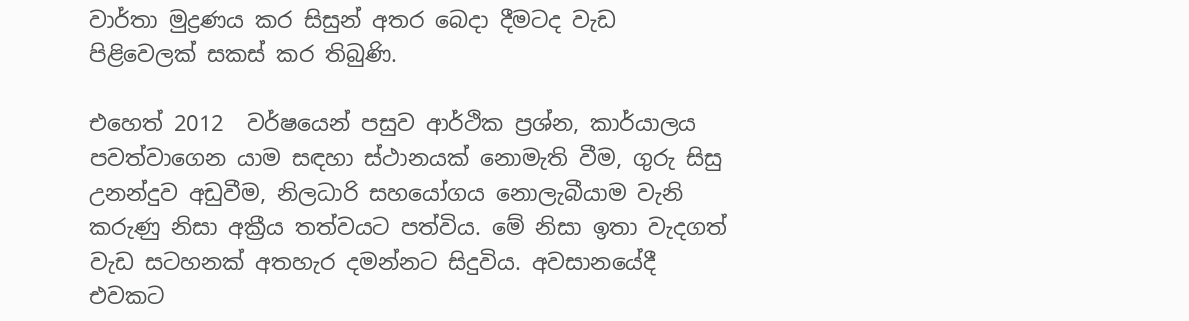වාර්තා මුද්‍රණය කර සිසුන් අතර බෙදා දීමටද වැඩ පිළිවෙලක් සකස් කර තිබුණි.

එහෙත් 2012  වර්ෂයෙන් පසුව ආර්ථික ප්‍රශ්න, කාර්යාලය පවත්වාගෙන යාම සඳහා ස්ථානයක් නොමැති වීම, ගුරු සිසු උනන්දුව අඩුවීම, නිලධාරි සහයෝගය නොලැබීයාම වැනි කරුණු නිසා අක්‍රීය තත්වයට පත්විය. මේ නිසා ඉතා වැදගත් වැඩ සටහනක් අතහැර දමන්නට සිදුවිය. අවසානයේදී එවකට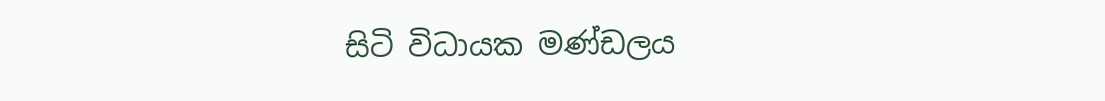සිටි විධායක මණ්ඩලය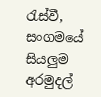රැස්වී, සංගමයේ සියලුම අරමුදල්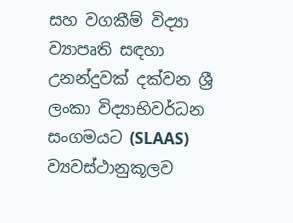සහ වගකීම් විද්‍යා ව්‍යාපෘති සඳහා උනන්දුවක් දක්වන ශ්‍රී ලංකා විද්‍යාභිවර්ධන සංගමයට (SLAAS)  ව්‍යවස්ථානුකූලව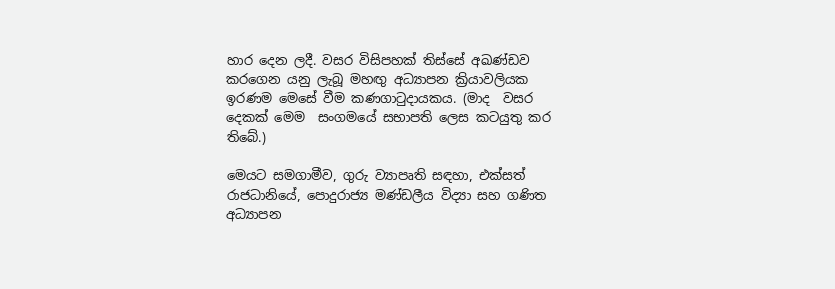හාර දෙන ලදී. වසර විසිපහක් තිස්සේ අඛණ්ඩව කරගෙන යනු ලැබූ මහඟු අධ්‍යාපන ක්‍රියාවලියක ඉරණම මෙසේ වීම කණගාටුදායකය. (මාද  වසර දෙකක් මෙම  සංගමයේ සභාපති ලෙස කටයුතු කර තිබේ.)

මෙයට සමගාමීව, ගුරු ව්‍යාපෘති සඳහා, එක්සත් රාජධානියේ, පොදුරාජ්‍ය මණ්ඩලීය විද්‍යා සහ ගණිත අධ්‍යාපන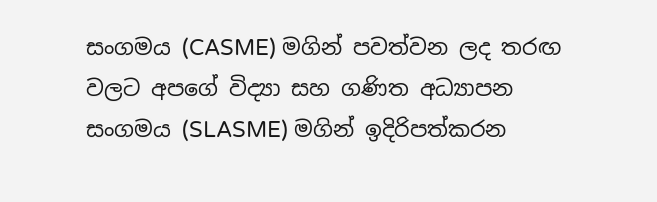සංගමය (CASME) මගින් පවත්වන ලද තරඟ වලට අපගේ විද්‍යා සහ ගණිත අධ්‍යාපන සංගමය (SLASME) මගින් ඉදිරිපත්කරන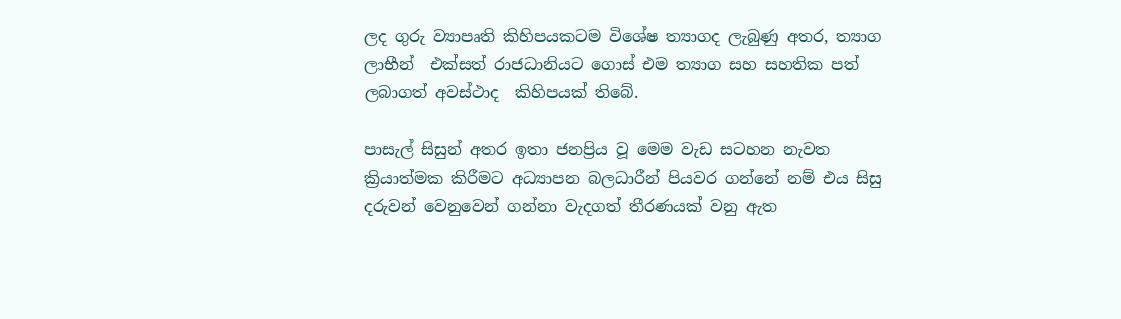ලද ගුරු ව්‍යාපෘති කිහිපයකටම විශේෂ ත්‍යාගද ලැබුණු අතර, ත්‍යාග ලාභීන්  එක්සත් රාජධානියට ගොස් එම ත්‍යාග සහ සහතික පත්  ලබාගත් අවස්ථාද  කිහිපයක් තිබේ.

පාසැල් සිසුන් අතර ඉතා ජනප්‍රිය වූ මෙම වැඩ සටහන නැවත ක්‍රියාත්මක කිරීමට අධ්‍යාපන බලධාරීන් පියවර ගන්නේ නම් එය සිසු දරුවන් වෙනුවෙන් ගන්නා වැදගත් තීරණයක් වනු ඇත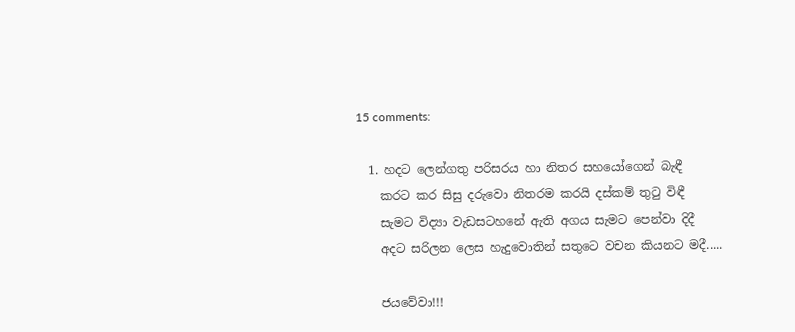15 comments:

  1. හදට ලෙන්ගතු පරිසරය හා නිතර සහයෝගෙන් බැඳී
    කරට කර සිසු දරුවො නිතරම කරයි දස්කම් තුටු විඳී
    සැමට විද්‍යා වැඩසටහනේ ඇති අගය සැමට පෙන්වා දිදී
    අදට සරිලන ලෙස හැදුවොතින් සතුටෙ වචන කියනට මදී.....

    ජයවේවා!!!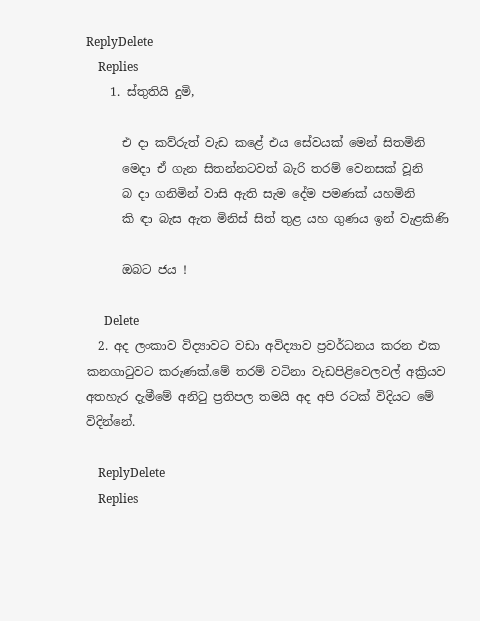ReplyDelete
    Replies
    1. ස්තුතියි දුමි,

      එ දා කව්රුත් වැඩ කළේ එය සේවයක් මෙන් සිතමිනි
      මෙදා ඒ ගැන සිතන්නටවත් බැරි තරම් වෙනසක් වූනි
      බ දා ගනිමින් වාසි ඇති සැම දේම පමණක් යහමිනි
      කි ඳා බැස ඇත මිනිස් සිත් තුළ යහ ගුණය ඉන් වැළකිණි

      ඔබට ජය !

      Delete
  2. අද ලංකාව විද්‍යාවට වඩා අවිද්‍යාව ප්‍රවර්ධනය කරන එක කනගාටුවට කරුණක්.මේ තරම් වටිනා වැඩපිළිවෙලවල් අක්‍රියව අතහැර දැමීමේ අනිටු ප්‍රතිපල තමයි අද අපි රටක් විදියට මේ විදින්නේ.

    ReplyDelete
    Replies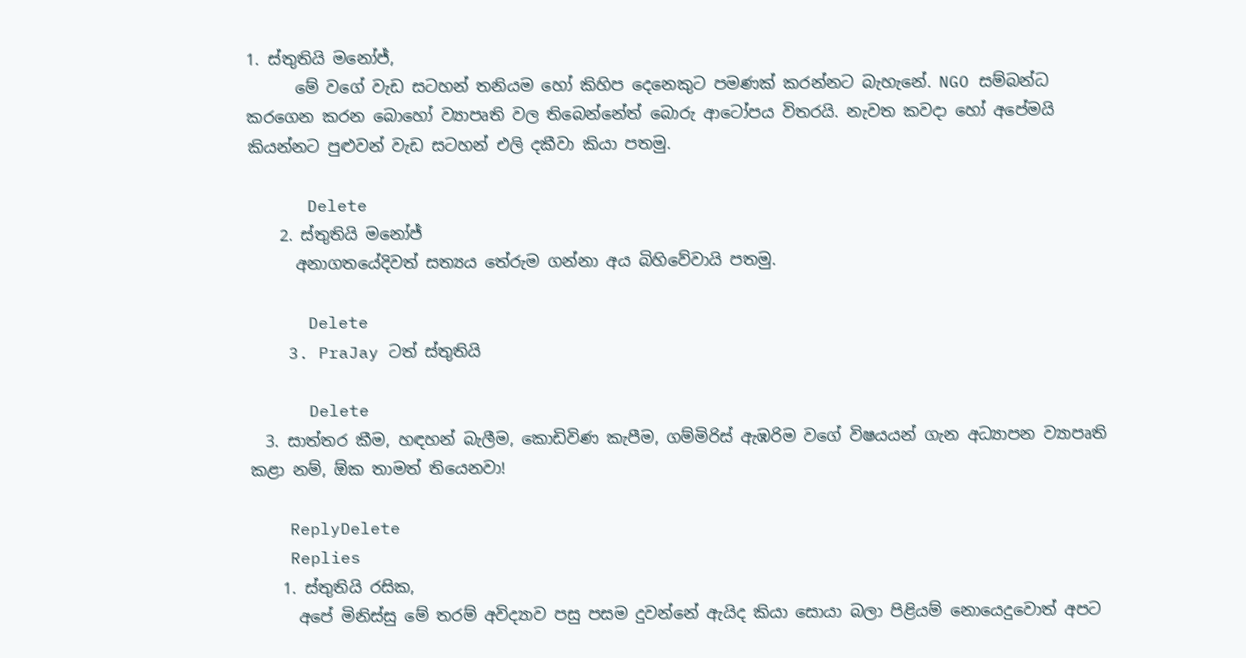1. ස්තුතියි මනෝජ්,
      මේ වගේ වැඩ සටහන් තනියම හෝ කිහිප දෙනෙකුට පමණක් කරන්නට බැහැනේ. NGO සම්බන්ධ කරගෙන කරන බොහෝ ව්‍යාපෘති වල තිබෙන්නේත් බොරු ආටෝපය විතරයි. නැවත කවදා හෝ අපේමයි කියන්නට පුළුවන් වැඩ සටහන් එලි දකීවා කියා පතමු.

      Delete
    2. ස්තුතියි මනෝජ්
      අනාගතයේදිවත් සත්‍යය තේරුම ගන්නා අය බිහිවේවායි පතමු.

      Delete
    3. PraJay ටත් ස්තුතියි

      Delete
  3. සාත්තර කීම, හඳහන් බැලීම, කොඩිවිණ කැපීම, ගම්මිරිස් ඇඹරිම වගේ විෂයයන් ගැන අධ්‍යාපන ව්‍යාපෘති කළා නම්, ඕක තාමත් තියෙනවා!

    ReplyDelete
    Replies
    1. ස්තුතියි රසික,
      අපේ මිනිස්සු මේ තරම් අවිද්‍යාව පසු පසම දුවන්නේ ඇයිද කියා සොයා බලා පිළියම් නොයෙදුවොත් අපට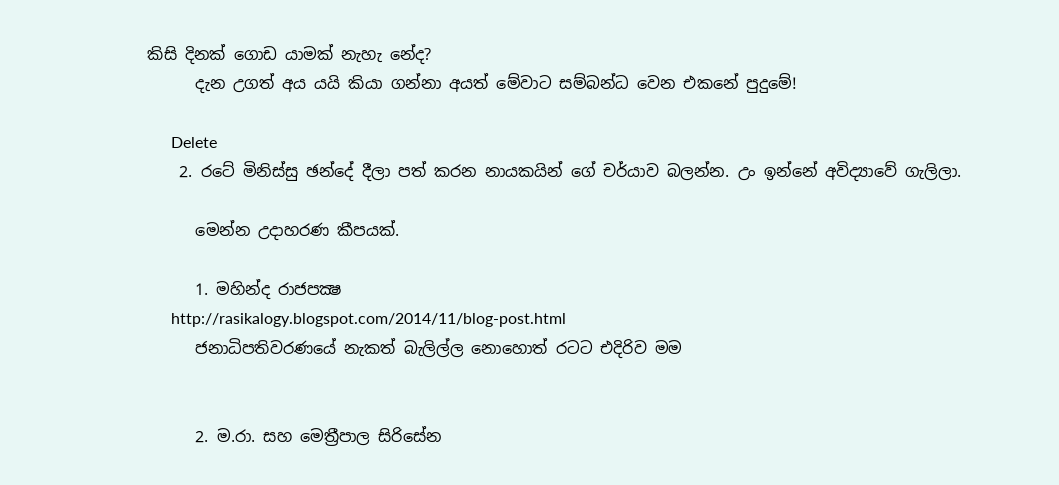කිසි දිනක් ගොඩ යාමක් නැහැ නේද?
      දැන උගත් අය යයි කියා ගන්නා අයත් මේවාට සම්බන්ධ වෙන එකනේ පුදුමේ!

      Delete
    2. රටේ මිනිස්සු ඡන්දේ දීලා පත් කරන නායකයින් ගේ චර්යාව බලන්න. උං ඉන්නේ අවිද්‍යාවේ ගැලිලා.

      මෙන්න උදාහරණ කීපයක්.

      1. මහින්ද රාජපක්‍ෂ
      http://rasikalogy.blogspot.com/2014/11/blog-post.html
      ජනාධිපතිවරණයේ නැකත් බැලිල්ල නොහොත් රටට එදිරිව මම


      2. ම.රා. සහ මෙත්‍රීපාල සිරිසේන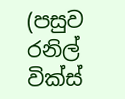(පසුව රනිල් වික්ස්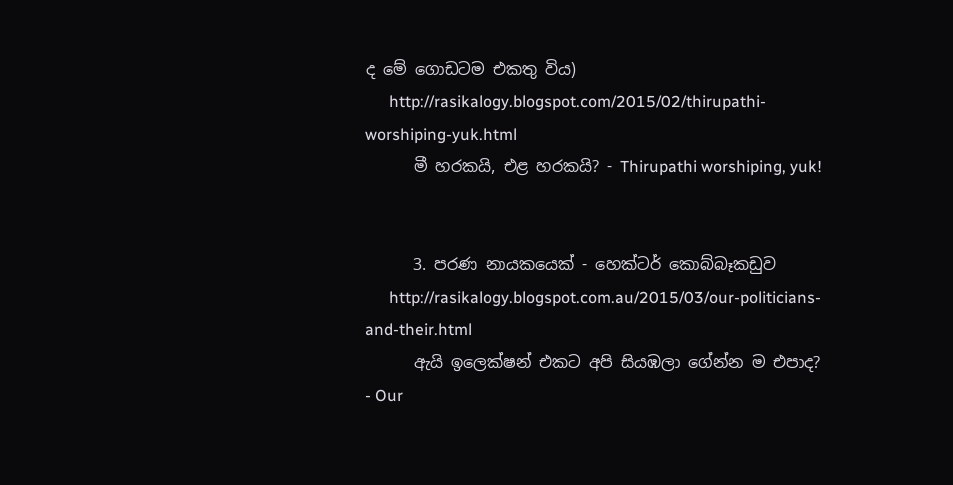ද මේ ගොඩටම එකතු විය)
      http://rasikalogy.blogspot.com/2015/02/thirupathi-worshiping-yuk.html
      මී හරකයි, එළ හරකයි? - Thirupathi worshiping, yuk!


      3. පරණ නායකයෙක් - හෙක්ටර් කොබ්බෑකඩුව
      http://rasikalogy.blogspot.com.au/2015/03/our-politicians-and-their.html
      ඇයි ඉලෙක්ෂන් එකට අපි සියඹලා ගේන්න ම එපාද? - Our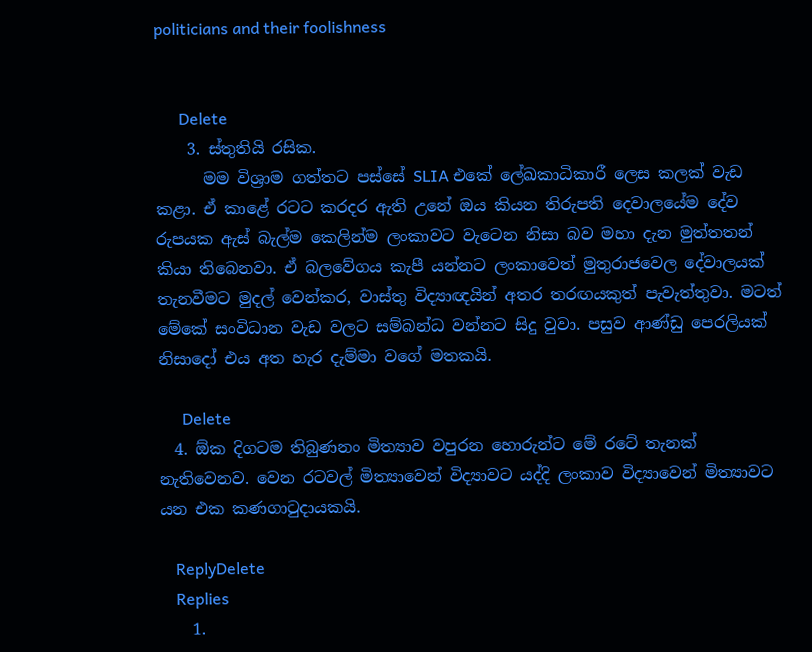politicians and their foolishness


      Delete
    3. ස්තුතියි රසික.
      මම විශ්‍රාම ගත්තට පස්සේ SLIA එකේ ලේඛකාධිකාරී ලෙස කලක් වැඩ කළා. ඒ කාළේ රටට කරදර ඇති උනේ ඔය කියන තිරුපති දෙවාලයේම දේව රුපයක ඇස් බැල්ම කෙලින්ම ලංකාවට වැටෙන නිසා බව මහා දැන මුත්තතන් කියා තිබෙනවා. ඒ බලවේගය කැපී යන්නට ලංකාවෙත් මුතුරාජවෙල දේවාලයක් තැනවීමට මුදල් වෙන්කර, වාස්තු විද්‍යාඥයින් අතර තරඟයකුත් පැවැත්තුවා. මටත් මේකේ සංවිධාන වැඩ වලට සම්බන්ධ වන්නට සිදු වුවා. පසුව ආණ්ඩු පෙරලියක් නිසාදෝ එය අත හැර දැම්මා වගේ මතකයි.

      Delete
  4. ඕක දිගටම තිබුණනං මිත්‍යාව වපුරන හොරුන්ට මේ රටේ තැනක් නැතිවෙනව. වෙන රටවල් මිත්‍යාවෙන් විද්‍යාවට යද්දි ලංකාව විද්‍යාවෙන් මිත්‍යාවට යන එක කණගාටුදායකයි.

    ReplyDelete
    Replies
    1.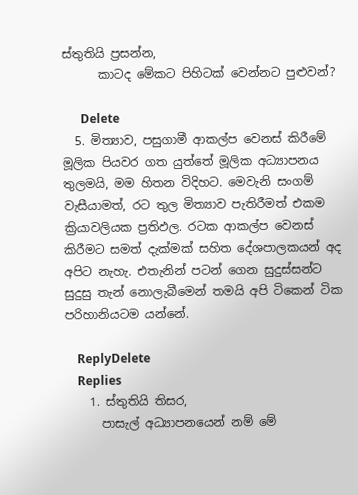ස්තුතියි ප්‍රසන්න,
      කාටද මේකට පිහිටක් වෙන්නට පුළුවන්?

      Delete
  5. මිත්‍යාව, පසුගාමී ආකල්ප වෙනස් කිරීමේ මූලික පියවර ගත යුත්තේ මූලික අධ්‍යාපනය තුලමයි, මම හිතන විදිහට. මෙවැනි සංගම් වැසීයාමත්, රට තුල මිත්‍යාව පැතිරීමත් එකම ක්‍රියාවලියක ප්‍රතිඵල. රටක ආකල්ප වෙනස් කිරීමට සමත් දැක්මක් සහිත දේශපාලකයන් අද අපිට නැහැ. එතැනින් පටන් ගෙන සුදුස්සන්ට සුදුසු තැන් නොලැබීමෙන් තමයි අපි ටිකෙන් ටික පරිහානියටම යන්නේ.

    ReplyDelete
    Replies
    1. ස්තුතියි තිසර,
      පාසැල් අධ්‍යාපනයෙන් නම් මේ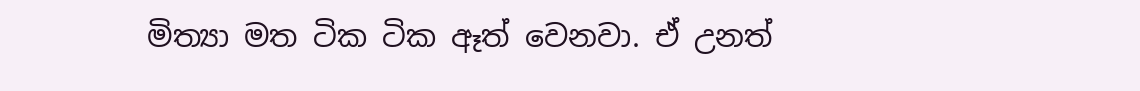මිත්‍යා මත ටික ටික ඈත් වෙනවා. ඒ උනත්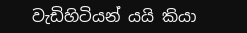වැඩිහිටියන් යයි කියා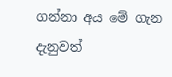ගන්නා අය මේ ගැන දැනුවත්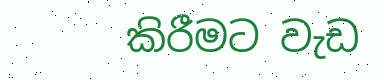කිරීමට වැඩ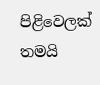පිළිවෙලක් තමයි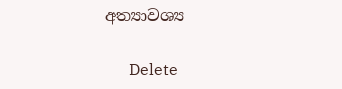අත්‍යාවශ්‍ය

      Delete